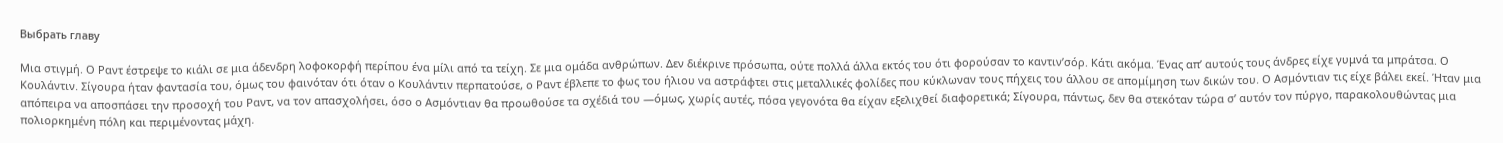Выбрать главу

Μια στιγμή. Ο Ραντ έστρεψε το κιάλι σε μια άδενδρη λοφοκορφή περίπου ένα μίλι από τα τείχη. Σε μια ομάδα ανθρώπων. Δεν διέκρινε πρόσωπα, ούτε πολλά άλλα εκτός του ότι φορούσαν το καντιν’σόρ. Κάτι ακόμα. Ένας απ’ αυτούς τους άνδρες είχε γυμνά τα μπράτσα. Ο Κουλάντιν. Σίγουρα ήταν φαντασία του, όμως του φαινόταν ότι όταν ο Κουλάντιν περπατούσε, ο Ραντ έβλεπε το φως του ήλιου να αστράφτει στις μεταλλικές φολίδες που κύκλωναν τους πήχεις του άλλου σε απομίμηση των δικών του. Ο Ασμόντιαν τις είχε βάλει εκεί. Ήταν μια απόπειρα να αποσπάσει την προσοχή του Ραντ, να τον απασχολήσει, όσο ο Ασμόντιαν θα προωθούσε τα σχέδιά του —όμως, χωρίς αυτές, πόσα γεγονότα θα είχαν εξελιχθεί διαφορετικά; Σίγουρα, πάντως, δεν θα στεκόταν τώρα σ’ αυτόν τον πύργο, παρακολουθώντας μια πολιορκημένη πόλη και περιμένοντας μάχη.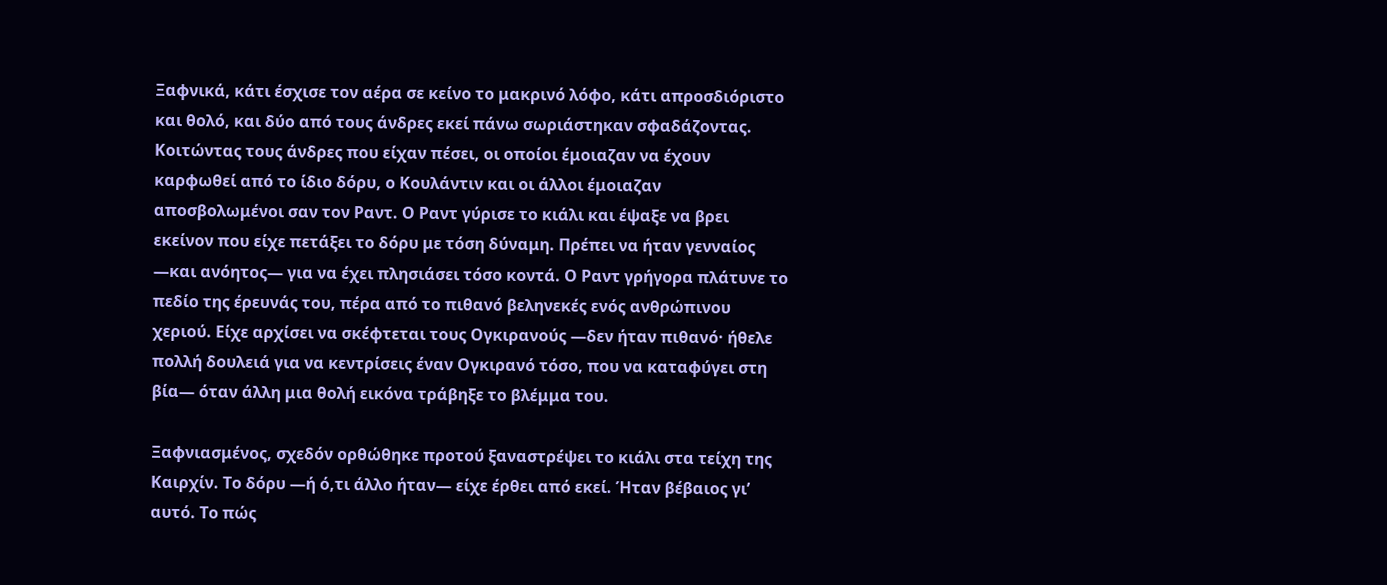Ξαφνικά, κάτι έσχισε τον αέρα σε κείνο το μακρινό λόφο, κάτι απροσδιόριστο και θολό, και δύο από τους άνδρες εκεί πάνω σωριάστηκαν σφαδάζοντας. Κοιτώντας τους άνδρες που είχαν πέσει, οι οποίοι έμοιαζαν να έχουν καρφωθεί από το ίδιο δόρυ, ο Κουλάντιν και οι άλλοι έμοιαζαν αποσβολωμένοι σαν τον Ραντ. Ο Ραντ γύρισε το κιάλι και έψαξε να βρει εκείνον που είχε πετάξει το δόρυ με τόση δύναμη. Πρέπει να ήταν γενναίος —και ανόητος― για να έχει πλησιάσει τόσο κοντά. Ο Ραντ γρήγορα πλάτυνε το πεδίο της έρευνάς του, πέρα από το πιθανό βεληνεκές ενός ανθρώπινου χεριού. Είχε αρχίσει να σκέφτεται τους Ογκιρανούς —δεν ήταν πιθανό· ήθελε πολλή δουλειά για να κεντρίσεις έναν Ογκιρανό τόσο, που να καταφύγει στη βία― όταν άλλη μια θολή εικόνα τράβηξε το βλέμμα του.

Ξαφνιασμένος, σχεδόν ορθώθηκε προτού ξαναστρέψει το κιάλι στα τείχη της Καιρχίν. Το δόρυ —ή ό,τι άλλο ήταν― είχε έρθει από εκεί. Ήταν βέβαιος γι’ αυτό. Το πώς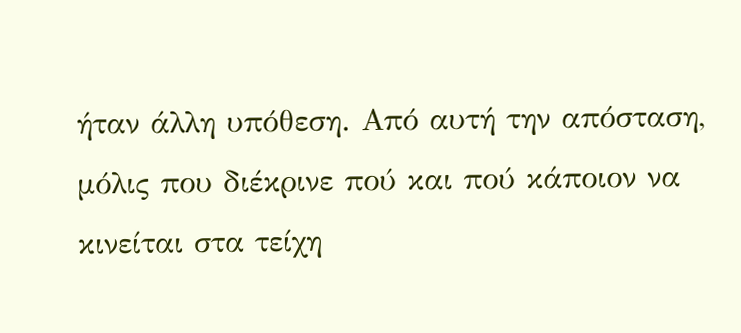ήταν άλλη υπόθεση. Από αυτή την απόσταση, μόλις που διέκρινε πού και πού κάποιον να κινείται στα τείχη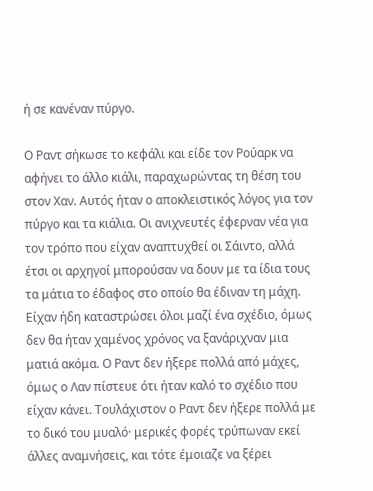ή σε κανέναν πύργο.

Ο Ραντ σήκωσε το κεφάλι και είδε τον Ρούαρκ να αφήνει το άλλο κιάλι, παραχωρώντας τη θέση του στον Χαν. Αυτός ήταν ο αποκλειστικός λόγος για τον πύργο και τα κιάλια. Οι ανιχνευτές έφερναν νέα για τον τρόπο που είχαν αναπτυχθεί οι Σάιντο, αλλά έτσι οι αρχηγοί μπορούσαν να δουν με τα ίδια τους τα μάτια το έδαφος στο οποίο θα έδιναν τη μάχη. Είχαν ήδη καταστρώσει όλοι μαζί ένα σχέδιο, όμως δεν θα ήταν χαμένος χρόνος να ξανάριχναν μια ματιά ακόμα. Ο Ραντ δεν ήξερε πολλά από μάχες, όμως ο Λαν πίστευε ότι ήταν καλό το σχέδιο που είχαν κάνει. Τουλάχιστον ο Ραντ δεν ήξερε πολλά με το δικό του μυαλό· μερικές φορές τρύπωναν εκεί άλλες αναμνήσεις, και τότε έμοιαζε να ξέρει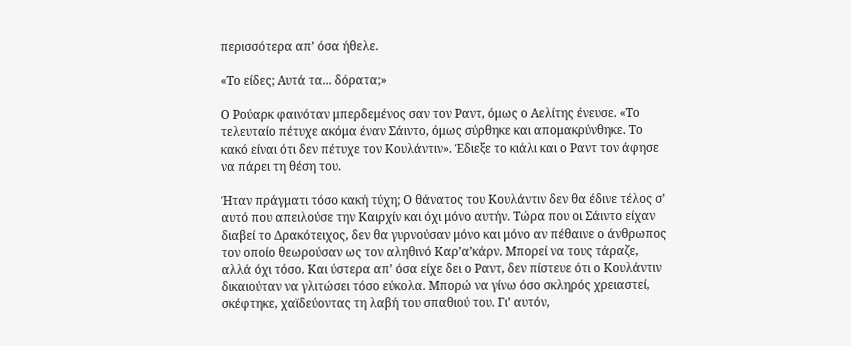περισσότερα απ’ όσα ήθελε.

«Το είδες; Αυτά τα... δόρατα;»

Ο Ρούαρκ φαινόταν μπερδεμένος σαν τον Ραντ, όμως ο Αελίτης ένευσε. «Το τελευταίο πέτυχε ακόμα έναν Σάιντο, όμως σύρθηκε και απομακρύνθηκε. Το κακό είναι ότι δεν πέτυχε τον Κουλάντιν». Έδιεξε το κιάλι και ο Ραντ τον άφησε να πάρει τη θέση του.

Ήταν πράγματι τόσο κακή τύχη; Ο θάνατος του Κουλάντιν δεν θα έδινε τέλος σ’ αυτό που απειλούσε την Καιρχίν και όχι μόνο αυτήν. Τώρα που οι Σάιντο είχαν διαβεί το Δρακότειχος, δεν θα γυρνούσαν μόνο και μόνο αν πέθαινε ο άνθρωπος τον οποίο θεωρούσαν ως τον αληθινό Καρ’α’κάρν. Μπορεί να τους τάραζε, αλλά όχι τόσο. Και ύστερα απ’ όσα είχε δει ο Ραντ, δεν πίστευε ότι ο Κουλάντιν δικαιούταν να γλιτώσει τόσο εύκολα. Μπορώ να γίνω όσο σκληρός χρειαστεί, σκέφτηκε, χαϊδεύοντας τη λαβή του σπαθιού του. Γι’ αυτόν,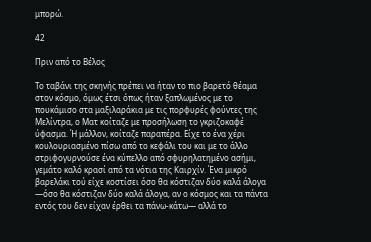μπορώ.

42

Πριν από το Βέλος

Το ταβάνι της σκηνής πρέπει να ήταν το πιο βαρετό θέαμα στον κόσμο, όμως έτσι όπως ήταν ξαπλωμένος με το πουκάμισο στα μαξιλαράκια με τις πορφυρές φούντες της Μελίντρα, ο Ματ κοίταζε με προσήλωση το γκριζοκαφέ ύφασμα. Ή μάλλον, κοίταζε παραπέρα. Είχε το ένα χέρι κουλουριασμένο πίσω από το κεφάλι του και με το άλλο στριφογυρνούσε ένα κύπελλο από σφυρηλατημένο ασήμι, γεμάτο καλό κρασί από τα νότια της Καιρχίν. Ένα μικρό βαρελάκι τού είχε κοστίσει όσο θα κόστιζαν δύο καλά άλογα —όσο θα κόστιζαν δύο καλά άλογα, αν ο κόσμος και τα πάντα εντός του δεν είχαν έρθει τα πάνω-κάτω― αλλά το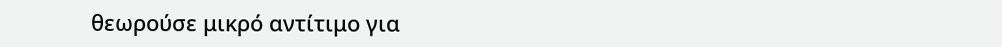θεωρούσε μικρό αντίτιμο για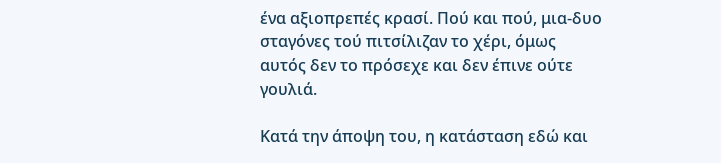ένα αξιοπρεπές κρασί. Πού και πού, μια-δυο σταγόνες τού πιτσίλιζαν το χέρι, όμως αυτός δεν το πρόσεχε και δεν έπινε ούτε γουλιά.

Κατά την άποψη του, η κατάσταση εδώ και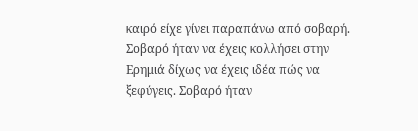καιρό είχε γίνει παραπάνω από σοβαρή. Σοβαρό ήταν να έχεις κολλήσει στην Ερημιά δίχως να έχεις ιδέα πώς να ξεφύγεις. Σοβαρό ήταν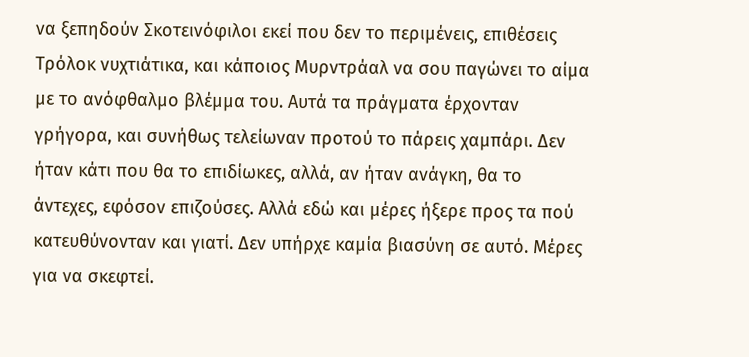να ξεπηδούν Σκοτεινόφιλοι εκεί που δεν το περιμένεις, επιθέσεις Τρόλοκ νυχτιάτικα, και κάποιος Μυρντράαλ να σου παγώνει το αίμα με το ανόφθαλμο βλέμμα του. Αυτά τα πράγματα έρχονταν γρήγορα, και συνήθως τελείωναν προτού το πάρεις χαμπάρι. Δεν ήταν κάτι που θα το επιδίωκες, αλλά, αν ήταν ανάγκη, θα το άντεχες, εφόσον επιζούσες. Αλλά εδώ και μέρες ήξερε προς τα πού κατευθύνονταν και γιατί. Δεν υπήρχε καμία βιασύνη σε αυτό. Μέρες για να σκεφτεί.